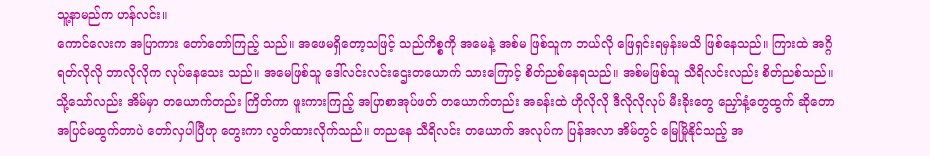သူ့နာမည်က ဟန်လင်း။
ကောင်လေးက အပြာကား တော်တော်ကြည့် သည်။ အဖေမရှိတော့သဖြင့် သည်ကိစ္စကို အမေနဲ့ အစ်မ ဖြစ်သူက ဘယ်လို ဖြေရှင်းရမှန်းမသိ ဖြစ်နေသည်။ ကြားထဲ အဂ္ဂိရတ်လိုလို ဘာလိုလိုက လုပ်နေသေး သည်။ အမေဖြစ်သူ ဒေါ်လင်းလင်းဌေးတယောက် သားကြောင့် စိတ်ညစ်နေရသည်။ အစ်မဖြစ်သူ သီရိလင်းလည်း စိတ်ညစ်သည်။ သို့သော်လည်း အိမ်မှာ တယောက်တည်း ကြိတ်ကာ ဖူးကားကြည့် အပြာစာအုပ်ဖတ် တယောက်တည်း အခန်းထဲ ဟိုလိုလို ဒီလိုလိုလုပ် မီးခိုးတွေ ညှော်နံ့တွေထွက် ဆိုတော အပြင်မထွက်တာပဲ တော်လှပါပြီဟု တွေးကာ လွတ်ထားလိုက်သည်။ တညနေ သီရိလင်း တယောက် အလုပ်က ပြန်အလာ အိမ်တွင် မြေမြိုနိုင်သည့် အ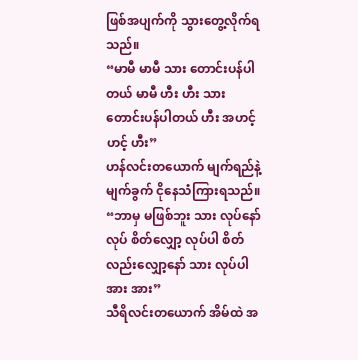ဖြစ်အပျက်ကို သွားတွေ့လိုက်ရသည်။
“မာမီ မာမီ သား တောင်းပန်ပါတယ် မာမီ ဟီး ဟီး သား တောင်းပန်ပါတယ် ဟီး အဟင့် ဟင့် ဟီး”
ဟန်လင်းတယောက် မျက်ရည်နဲ့ မျက်ခွက် ငိုနေသံကြားရသည်။
“ဘာမှ မဖြစ်ဘူး သား လုပ်နော် လုပ် စိတ်လျှော့ လုပ်ပါ စိတ်လည်းလျှော့နော် သား လုပ်ပါ အား အား”
သီရိလင်းတယောက် အိမ်ထဲ အ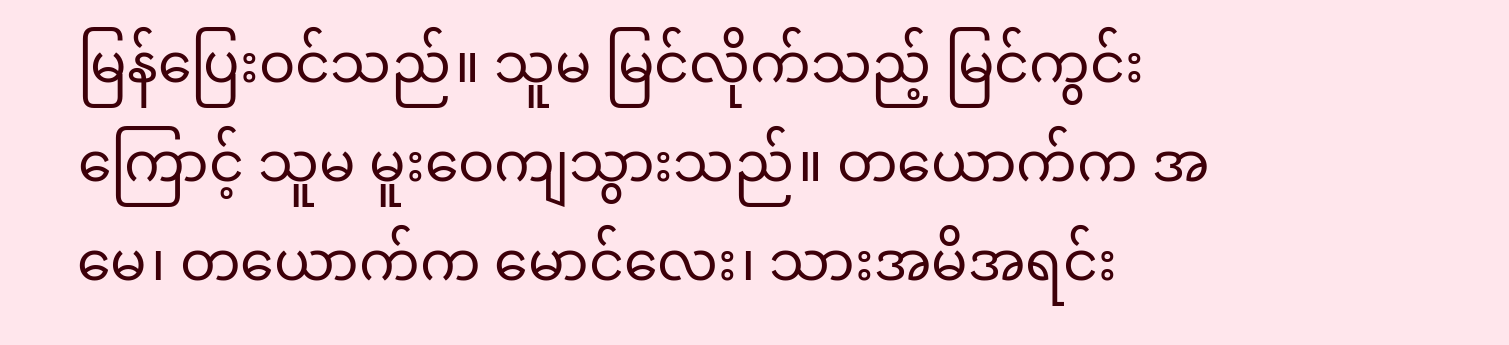မြန်ပြေးဝင်သည်။ သူမ မြင်လိုက်သည့် မြင်ကွင်းကြောင့် သူမ မူးဝေကျသွားသည်။ တယောက်က အမေ၊ တယောက်က မောင်လေး၊ သားအမိအရင်း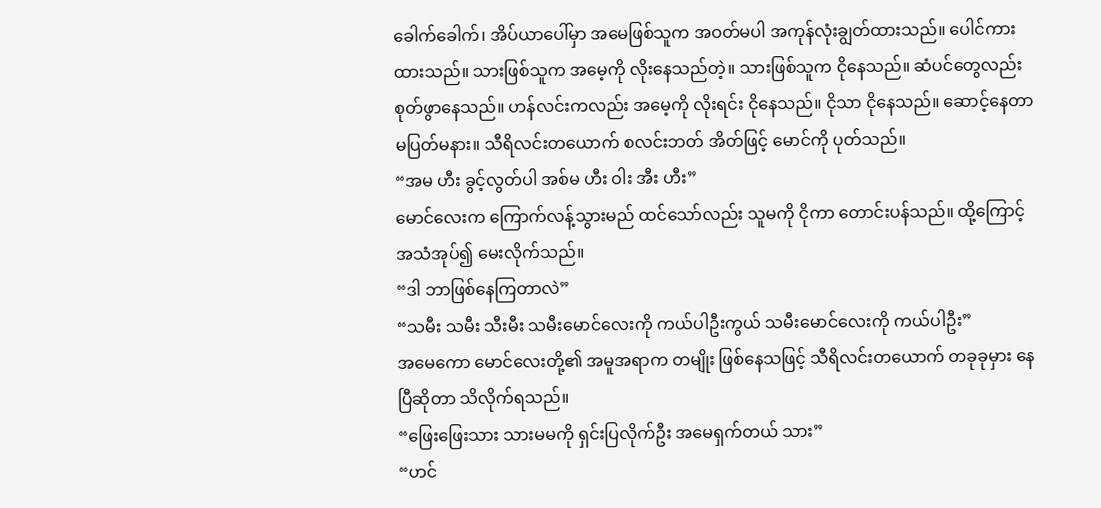ခေါက်ခေါက်၊ အိပ်ယာပေါ်မှာ အမေဖြစ်သူက အဝတ်မပါ အကုန်လုံးချွတ်ထားသည်။ ပေါင်ကားထားသည်။ သားဖြစ်သူက အမေ့ကို လိုးနေသည်တဲ့။ သားဖြစ်သူက ငိုနေသည်။ ဆံပင်တွေလည်း စုတ်ဖွာနေသည်။ ဟန်လင်းကလည်း အမေ့ကို လိုးရင်း ငိုနေသည်။ ငိုသာ ငိုနေသည်။ ဆောင့်နေတာ မပြတ်မနား။ သီရိလင်းတယောက် စလင်းဘတ် အိတ်ဖြင့် မောင်ကို ပုတ်သည်။
“အမ ဟီး ခွင့်လွတ်ပါ အစ်မ ဟီး ဝါး အီး ဟီး”
မောင်လေးက ကြောက်လန့်သွားမည် ထင်သော်လည်း သူမကို ငိုကာ တောင်းပန်သည်။ ထို့ကြောင့် အသံအုပ်၍ မေးလိုက်သည်။
“ဒါ ဘာဖြစ်နေကြတာလဲ”
“သမီး သမီး သီးမီး သမီးမောင်လေးကို ကယ်ပါဦးကွယ် သမီးမောင်လေးကို ကယ်ပါဦး”
အမေကော မောင်လေးတို့၏ အမူအရာက တမျိုး ဖြစ်နေသဖြင့် သီရိလင်းတယောက် တခုခုမှား နေပြီဆိုတာ သိလိုက်ရသည်။
“ဖြေးဖြေးသား သားမမကို ရှင်းပြလိုက်ဦး အမေရှက်တယ် သား”
“ဟင်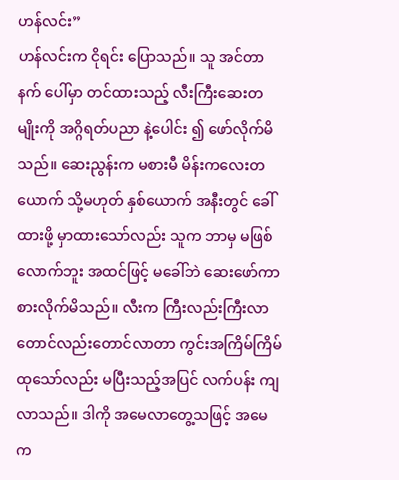ဟန်လင်း”
ဟန်လင်းက ငိုရင်း ပြောသည်။ သူ အင်တာနက် ပေါ်မှာ တင်ထားသည့် လီးကြီးဆေးတမျိုးကို အဂ္ဂိရတ်ပညာ နဲ့ပေါင်း ၍ ဖော်လိုက်မိသည်။ ဆေးညွန်းက မစားမီ မိန်းကလေးတယောက် သို့မဟုတ် နှစ်ယောက် အနီးတွင် ခေါ်ထားဖို့ မှာထားသော်လည်း သူက ဘာမှ မဖြစ်လောက်ဘူး အထင်ဖြင့် မခေါ်ဘဲ ဆေးဖော်ကာ စားလိုက်မိသည်။ လီးက ကြီးလည်းကြီးလာ တောင်လည်းတောင်လာတာ ကွင်းအကြိမ်ကြိမ်ထုသော်လည်း မပြီးသည့်အပြင် လက်ပန်း ကျလာသည်။ ဒါကို အမေလာတွေ့သဖြင့် အမေက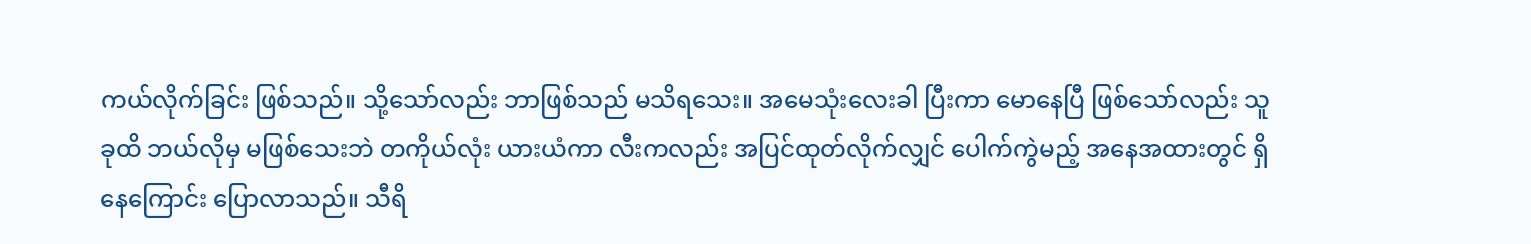ကယ်လိုက်ခြင်း ဖြစ်သည်။ သို့သော်လည်း ဘာဖြစ်သည် မသိရသေး။ အမေသုံးလေးခါ ပြီးကာ မောနေပြီ ဖြစ်သော်လည်း သူခုထိ ဘယ်လိုမှ မဖြစ်သေးဘဲ တကိုယ်လုံး ယားယံကာ လီးကလည်း အပြင်ထုတ်လိုက်လျှင် ပေါက်ကွဲမည့် အနေအထားတွင် ရှိနေကြောင်း ပြောလာသည်။ သီရိ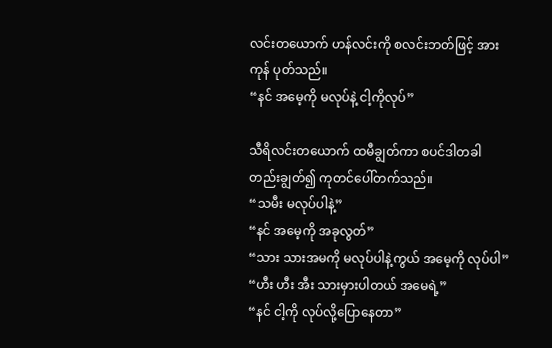လင်းတယောက် ဟန်လင်းကို စလင်းဘတ်ဖြင့် အားကုန် ပုတ်သည်။
“နင် အမေ့ကို မလုပ်နဲ့ ငါ့ကိုလုပ်”

သီရိလင်းတယောက် ထမီချွတ်ကာ စပင်ဒါတခါတည်းချွတ်၍ ကုတင်ပေါ်တက်သည်။
“သမီး မလုပ်ပါနဲ့”
“နင် အမေ့ကို အခုလွတ်”
“သား သားအမကို မလုပ်ပါနဲ့ကွယ် အမေ့ကို လုပ်ပါ”
“ဟီး ဟီး အီး သားမှားပါတယ် အမေရဲ့”
“နင် ငါ့ကို လုပ်လို့ပြောနေတာ”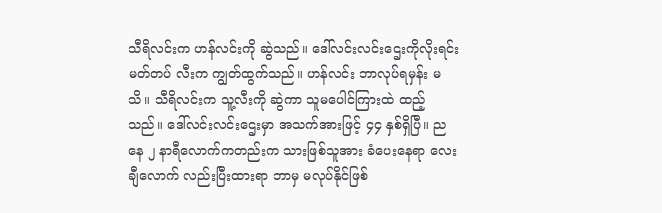သီရိလင်းက ဟန်လင်းကို ဆွဲသည်။ ဒေါ်လင်းလင်းဌေးကိုလိုးရင်းမတ်တပ် လီးက ကျွတ်ထွက်သည်။ ဟန်လင်း ဘာလုပ်ရမှန်း မသိ။ သီရိလင်းက သူ့လီးကို ဆွဲကာ သူမပေါင်ကြားထဲ ထည့်သည်။ ဒေါ်လင်းလင်းဌေးမှာ အသက်အားဖြင့် ၄၄ နှစ်ရှိပြီ။ ညနေ ၂ နာရီလောက်ကတည်းက သားဖြစ်သူအား ခံပေးနေရာ လေးချီလောက် လည်းပြီးထားရာ ဘာမှ မလုပ်နိုင်ဖြစ်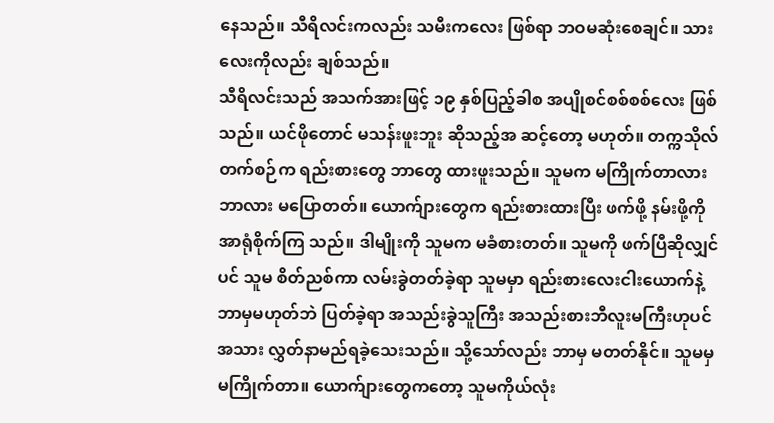နေသည်။ သီရိလင်းကလည်း သမီးကလေး ဖြစ်ရာ ဘဝမဆုံးစေချင်။ သားလေးကိုလည်း ချစ်သည်။
သီရိလင်းသည် အသက်အားဖြင့် ၁၉ နှစ်ပြည့်ခါစ အပျိုစင်စစ်စစ်လေး ဖြစ်သည်။ ယင်ဖိုတောင် မသန်းဖူးဘူး ဆိုသည့်အ ဆင့်တော့ မဟုတ်။ တက္ကသိုလ်တက်စဉ်က ရည်းစားတွေ ဘာတွေ ထားဖူးသည်။ သူမက မကြိုက်တာလား ဘာလား မပြောတတ်။ ယောက်ျားတွေက ရည်းစားထားပြီး ဖက်ဖို့ နမ်းဖို့ကို အာရုံစိုက်ကြ သည်။ ဒါမျိုးကို သူမက မခံစားတတ်။ သူမကို ဖက်ပြီဆိုလျှင်ပင် သူမ စိတ်ညစ်ကာ လမ်းခွဲတတ်ခဲ့ရာ သူမမှာ ရည်းစားလေးငါးယောက်နဲ့ ဘာမှမဟုတ်ဘဲ ပြတ်ခဲ့ရာ အသည်းခွဲသူကြီး အသည်းစားဘီလူးမကြီးဟုပင် အသား လွှတ်နာမည်ရခဲ့သေးသည်။ သို့သော်လည်း ဘာမှ မတတ်နိုင်။ သူမမှ မကြိုက်တာ။ ယောက်ျားတွေကတော့ သူမကိုယ်လုံး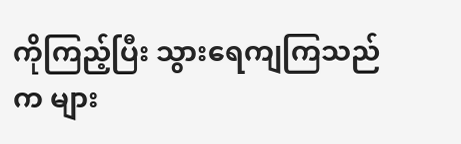ကိုကြည့်ပြီး သွားရေကျကြသည်က များ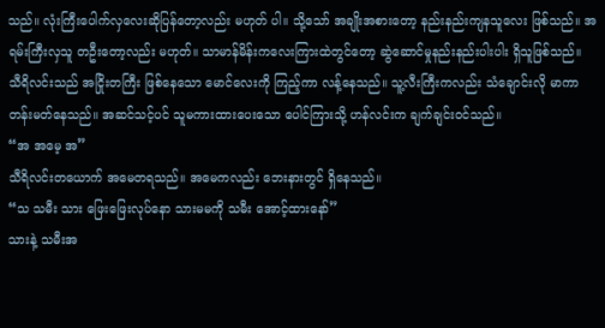သည်။ လုံးကြီးပေါက်လှလေးဆိုပြန်တော့လည်း မဟုတ် ပါ။ သို့သော် အချိုးအစားတော့ နည်းနည်းကျနသူလေး ဖြစ်သည်။ အရမ်းကြီးလှသူ တဦးတော့လည်း မဟုတ်။ သာမာန်မိန်းကလေးကြားထဲတွင်တော့ ဆွဲဆောင်မှုနည်းနည်းပါးပါး ရှိသူဖြစ်သည်။
သီရိလင်းသည် အငြိုးတကြီး ဖြစ်နေသော မောင်လေးကို ကြည့်ကာ လန့်နေသည်။ သူ့လီးကြီးကလည်း သံချောင်းလို မာကာ တန်းမတ်နေသည်။ အဆင်သင့်ပင် သူမကားထားပေးသော ပေါင်ကြားသို့ ဟန်လင်းက ချက်ချင်းဝင်သည်။
“အ အမေ့ အ”
သီရိလင်းတယောက် အမေတရသည်။ အမေကလည်း ဘေးနားတွင် ရှိနေသည်။
“သ သမီး သား ဖြေးဖြေးလုပ်နော သားမမကို သမီး အောင့်ထားနော်”
သားနဲ့ သမီးအ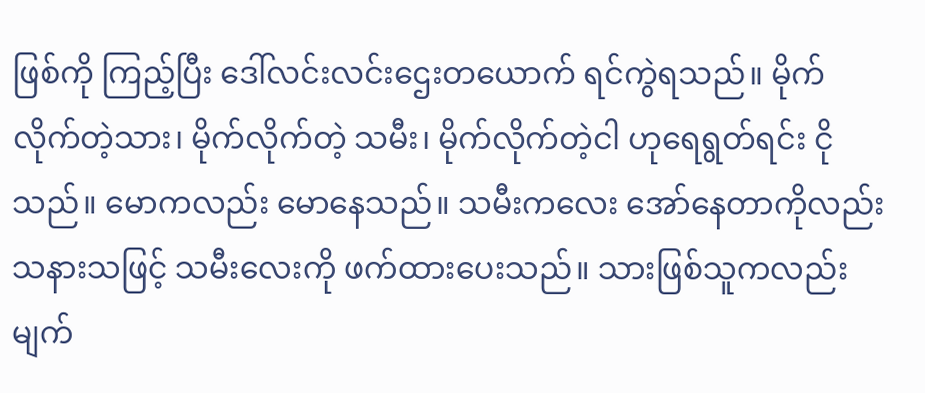ဖြစ်ကို ကြည့်ပြီး ဒေါ်လင်းလင်းဌေးတယောက် ရင်ကွဲရသည်။ မိုက်လိုက်တဲ့သား၊ မိုက်လိုက်တဲ့ သမီး၊ မိုက်လိုက်တဲ့ငါ ဟုရေရွတ်ရင်း ငိုသည်။ မောကလည်း မောနေသည်။ သမီးကလေး အော်နေတာကိုလည်း သနားသဖြင့် သမီးလေးကို ဖက်ထားပေးသည်။ သားဖြစ်သူကလည်း မျက်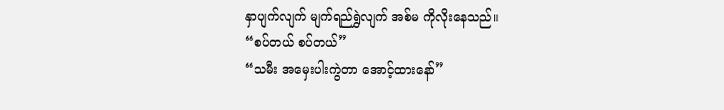နှာပျက်လျက် မျက်ရည်ရွှဲလျက် အစ်မ ကိုလိုးနေသည်။
“စပ်တယ် စပ်တယ်”
“သမီး အမှေးပါးကွဲတာ အောင့်ထားနော်”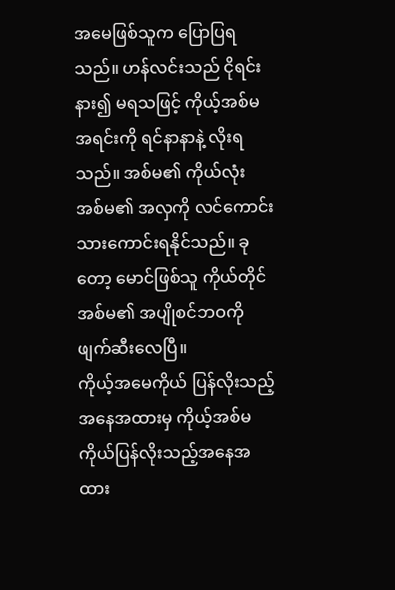အမေဖြစ်သူက ပြောပြရသည်။ ဟန်လင်းသည် ငိုရင်း နား၍ မရသဖြင့် ကိုယ့်အစ်မအရင်းကို ရင်နာနာနဲ့ လိုးရသည်။ အစ်မ၏ ကိုယ်လုံး အစ်မ၏ အလှကို လင်ကောင်းသားကောင်းရနိုင်သည်။ ခုတော့ မောင်ဖြစ်သူ ကိုယ်တိုင် အစ်မ၏ အပျိုစင်ဘဝကို ဖျက်ဆီးလေပြီ။
ကိုယ့်အမေကိုယ် ပြန်လိုးသည့် အနေအထားမှ ကိုယ့်အစ်မ ကိုယ်ပြန်လိုးသည့်အနေအထား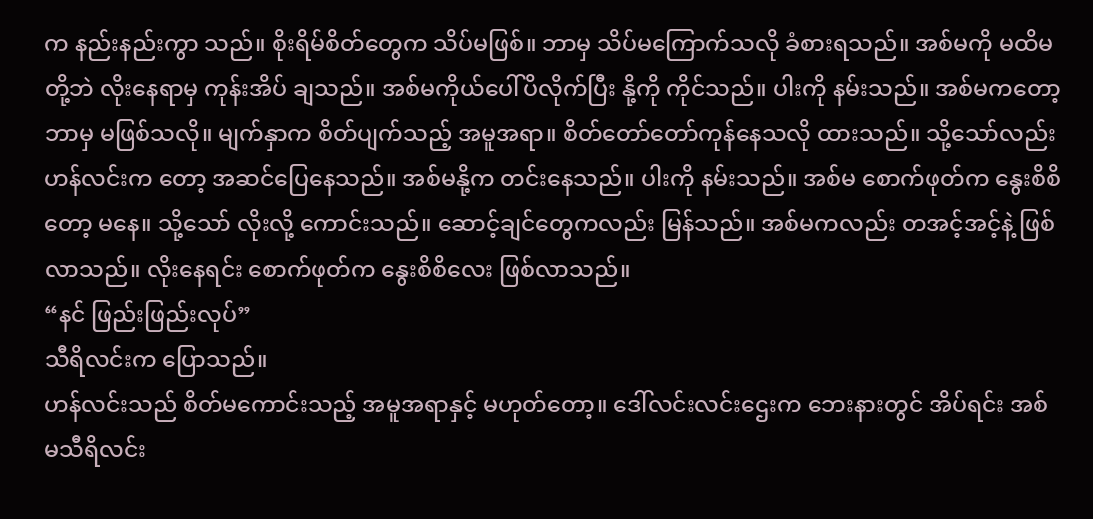က နည်းနည်းကွာ သည်။ စိုးရိမ်စိတ်တွေက သိပ်မဖြစ်။ ဘာမှ သိပ်မကြောက်သလို ခံစားရသည်။ အစ်မကို မထိမတို့ဘဲ လိုးနေရာမှ ကုန်းအိပ် ချသည်။ အစ်မကိုယ်ပေါ်ပိလိုက်ပြီး နို့ကို ကိုင်သည်။ ပါးကို နမ်းသည်။ အစ်မကတော့ ဘာမှ မဖြစ်သလို။ မျက်နှာက စိတ်ပျက်သည့် အမူအရာ။ စိတ်တော်တော်ကုန်နေသလို ထားသည်။ သို့သော်လည်း ဟန်လင်းက တော့ အဆင်ပြေနေသည်။ အစ်မနို့က တင်းနေသည်။ ပါးကို နမ်းသည်။ အစ်မ စောက်ဖုတ်က နွေးစိစိတော့ မနေ။ သို့သော် လိုးလို့ ကောင်းသည်။ ဆောင့်ချင်တွေကလည်း မြန်သည်။ အစ်မကလည်း တအင့်အင့်နဲ့ ဖြစ်လာသည်။ လိုးနေရင်း စောက်ဖုတ်က နွေးစိစိလေး ဖြစ်လာသည်။
“နင် ဖြည်းဖြည်းလုပ်”
သီရိလင်းက ပြောသည်။
ဟန်လင်းသည် စိတ်မကောင်းသည့် အမူအရာနှင့် မဟုတ်တော့။ ဒေါ်လင်းလင်းဌေးက ဘေးနားတွင် အိပ်ရင်း အစ်မသီရိလင်း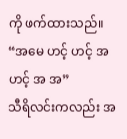ကို ဖက်ထားသည်။
“အမေ ဟင့် ဟင့် အ ဟင့် အ အ”
သီရိလင်းကလည်း အ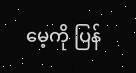မေ့ကို ပြန်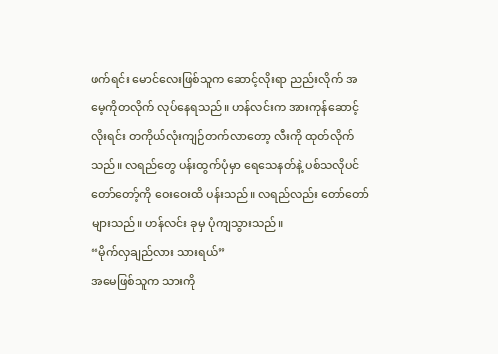ဖက်ရင်း မောင်လေးဖြစ်သူက ဆောင့်လိုးရာ ညည်းလိုက် အမေ့ကိုတလိုက် လုပ်နေရသည်။ ဟန်လင်းက အားကုန်ဆောင့်လိုးရင်း တကိုယ်လုံးကျဉ်တက်လာတော့ လီးကို ထုတ်လိုက်သည်။ လရည်တွေ ပန်းထွက်ပုံမှာ ရေသေနတ်နဲ့ ပစ်သလိုပင် တော်တော့်ကို ဝေးဝေးထိ ပန်းသည်။ လရည်လည်း တော်တော်များသည်။ ဟန်လင်း ခုမှ ပုံကျသွားသည်။
“မိုက်လှချည်လား သားရယ်”
အမေဖြစ်သူက သားကို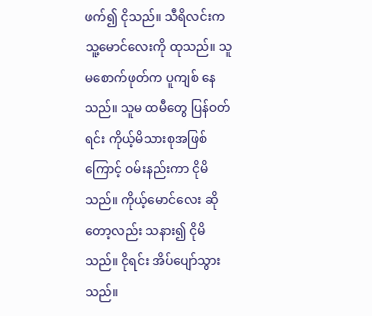ဖက်၍ ငိုသည်။ သီရိလင်းက သူ့မောင်လေးကို ထုသည်။ သူမစောက်ဖုတ်က ပူကျစ် နေသည်။ သူမ ထမီတွေ ပြန်ဝတ်ရင်း ကိုယ့်မိသားစုအဖြစ်ကြောင့် ဝမ်းနည်းကာ ငိုမိသည်။ ကိုယ့်မောင်လေး ဆိုတော့လည်း သနား၍ ငိုမိသည်။ ငိုရင်း အိပ်ပျော်သွားသည်။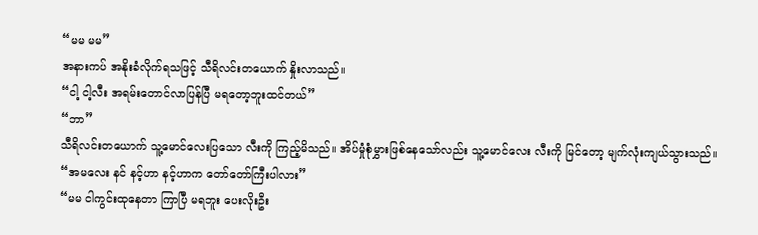“မမ မမ”
အနားကပ် အနိုးခံလိုက်ရသဖြင့် သီရိလင်းတယောက် နှိုးလာသည်။
“ငါ့ ငါ့လီး အရမ်းတောင်လာပြန်ပြီ မရတော့ဘူးထင်တယ်”
“ဘာ”
သီရိလင်းတယောက် သူ့မောင်လေးပြသော လီးကို ကြည့်မိသည်။ အိပ်မှုံစုံမွှားဖြစ်နေသော်လည်း သူ့မောင်လေး လီးကို မြင်တော့ မျက်လုံးကျယ်သွားသည်။
“အမလေး နင် နင့်ဟာ နင့်ဟာက တော်တော်ကြီးပါလား”
“မမ ငါကွင်းထုနေတာ ကြာပြီ မရဘူး ပေးလိုးဦး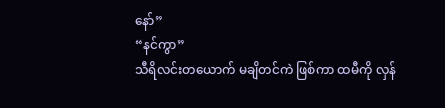နော်”
“နင်ကွာ”
သီရိလင်းတယောက် မချိတင်ကဲ ဖြစ်ကာ ထမီကို လှန်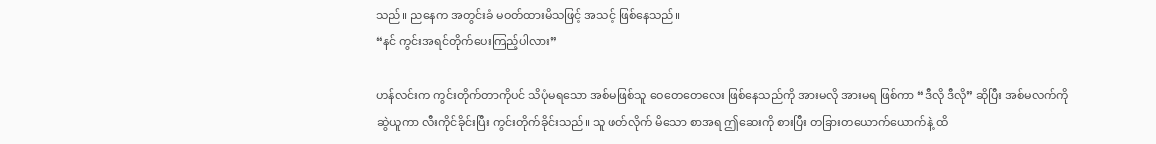သည်။ ညနေက အတွင်းခံ မဝတ်ထားမိသဖြင့် အသင့် ဖြစ်နေသည်။
“နင် ကွင်းအရင်တိုက်ပေးကြည့်ပါလား”

ဟန်လင်းက ကွင်းတိုက်တာကိုပင် သိပုံမရသော အစ်မဖြစ်သူ ဝေတေတေလေး ဖြစ်နေသည်ကို အားမလို အားမရ ဖြစ်ကာ “ဒီလို ဒီလို” ဆိုပြီး အစ်မလက်ကို ဆွဲယူကာ လီးကိုင်ခိုင်းပြီး ကွင်းတိုက်ခိုင်းသည်။ သူ ဖတ်လိုက် မိသော စာအရ ဤဆေးကို စားပြီး တခြားတယောက်ယောက်နဲ့ ထိ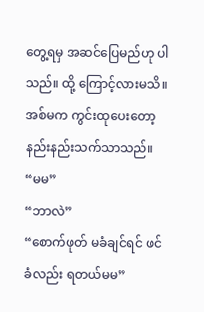တွေ့ရမှ အဆင်ပြေမည်ဟု ပါသည်။ ထို့ ကြောင့်လားမသိ။ အစ်မက ကွင်းထုပေးတော့ နည်းနည်းသက်သာသည်။
“မမ”
“ဘာလဲ”
“စောက်ဖုတ် မခံချင်ရင် ဖင်ခံလည်း ရတယ်မမ”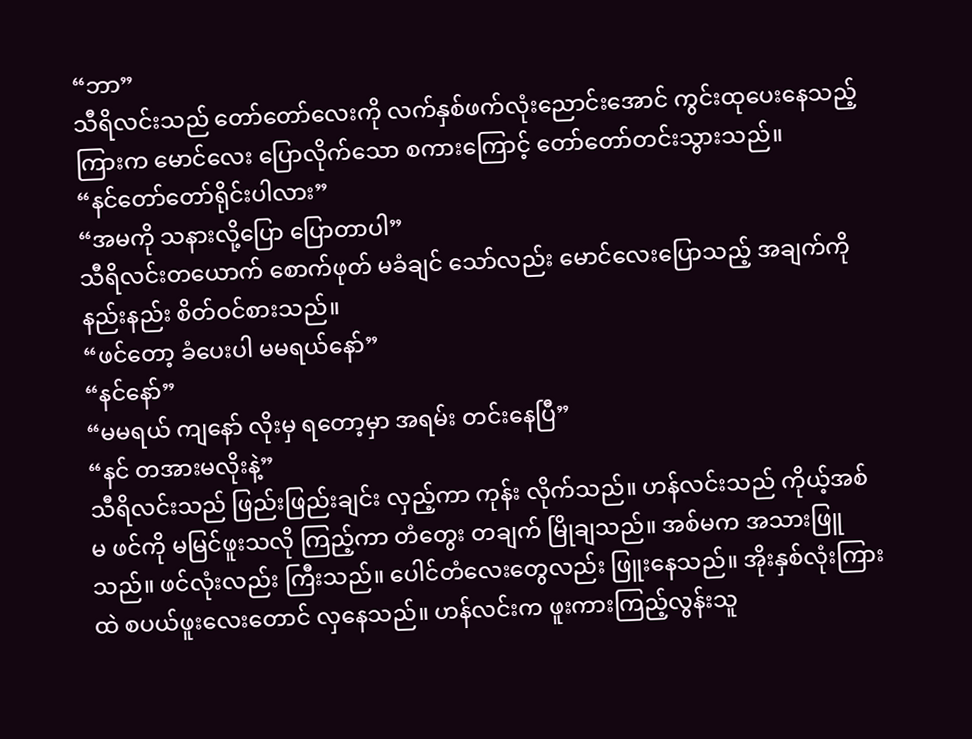“ဘာ”
သီရိလင်းသည် တော်တော်လေးကို လက်နှစ်ဖက်လုံးညောင်းအောင် ကွင်းထုပေးနေသည့် ကြားက မောင်လေး ပြောလိုက်သော စကားကြောင့် တော်တော်တင်းသွားသည်။
“နင်တော်တော်ရိုင်းပါလား”
“အမကို သနားလို့ပြော ပြောတာပါ”
သီရိလင်းတယောက် စောက်ဖုတ် မခံချင် သော်လည်း မောင်လေးပြောသည့် အချက်ကို နည်းနည်း စိတ်ဝင်စားသည်။
“ဖင်တော့ ခံပေးပါ မမရယ်နော်”
“နင်နော်”
“မမရယ် ကျနော် လိုးမှ ရတော့မှာ အရမ်း တင်းနေပြီ”
“နင် တအားမလိုးနဲ့”
သီရိလင်းသည် ဖြည်းဖြည်းချင်း လှည့်ကာ ကုန်း လိုက်သည်။ ဟန်လင်းသည် ကိုယ့်အစ်မ ဖင်ကို မမြင်ဖူးသလို ကြည့်ကာ တံတွေး တချက် မြိုချသည်။ အစ်မက အသားဖြူသည်။ ဖင်လုံးလည်း ကြီးသည်။ ပေါင်တံလေးတွေလည်း ဖြူးနေသည်။ အိုးနှစ်လုံးကြားထဲ စပယ်ဖူးလေးတောင် လှနေသည်။ ဟန်လင်းက ဖူးကားကြည့်လွန်းသူ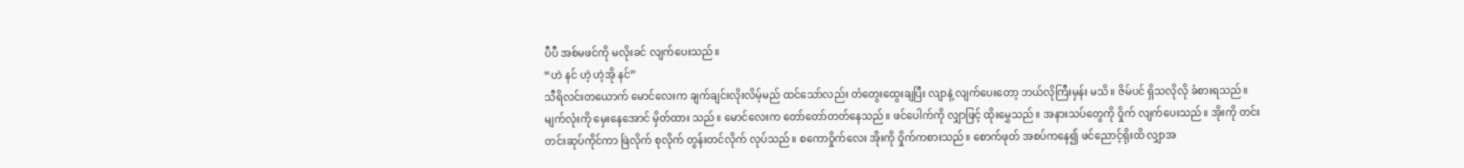ပီပီ အစ်မဖင်ကို မလိုးခင် လျက်ပေးသည်။
“ဟဲ နင် ဟဲ့ ဟဲ့အို နင်”
သီရိလင်းတယောက် မောင်လေးက ချက်ချင်းလိုးလိမ့်မည် ထင်သော်လည်း တံတွေးထွေးချပြီး လျာနဲ့ လျက်ပေးတော့ ဘယ်လိုကြီးမှန်း မသိ။ ဇိမ်ပင် ရှိသလိုလို ခံစားရသည်။ မျက်လုံးကို မှေးနေအောင် မှိတ်ထား သည်။ မောင်လေးက တော်တော်တတ်နေသည်။ ဖင်ပေါက်ကို လျှာဖြင့် ထိုးမွှေသည်။ အနားသပ်တွေကို ဝှိုက် လျက်ပေးသည်။ အိုးကို တင်းတင်းဆုပ်ကိုင်ကာ ဖြဲလိုက် စုလိုက် တွန်းတင်လိုက် လုပ်သည်။ စကောဝှိုက်လေး အိုးကို ဝှိုက်ကစားသည်။ စောက်ဖုတ် အစပ်ကနေ၍ ဖင်ညောင့်ရိုးထိ လျှာအ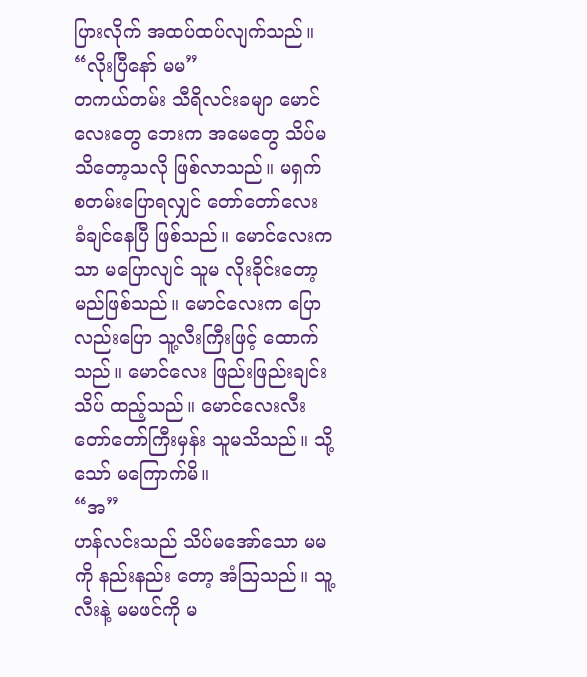ပြားလိုက် အထပ်ထပ်လျက်သည်။
“လိုးပြီနော် မမ”
တကယ်တမ်း သီရိလင်းခမျာ မောင်လေးတွေ ဘေးက အမေတွေ သိပ်မသိတော့သလို ဖြစ်လာသည်။ မရှက် စတမ်းပြောရလျှင် တော်တော်လေး ခံချင်နေပြီ ဖြစ်သည်။ မောင်လေးကသာ မပြောလျင် သူမ လိုးခိုင်းတော့ မည်ဖြစ်သည်။ မောင်လေးက ပြောလည်းပြော သူ့လီးကြီးဖြင့် ထောက်သည်။ မောင်လေး ဖြည်းဖြည်းချင်း သိပ် ထည့်သည်။ မောင်လေးလီး တော်တော်ကြီးမှန်း သူမသိသည်။ သို့သော် မကြောက်မိ။
“အ”
ဟန်လင်းသည် သိပ်မအော်သော မမကို နည်းနည်း တော့ အံဩသည်။ သူ့လီးနဲ့ မမဖင်ကို မ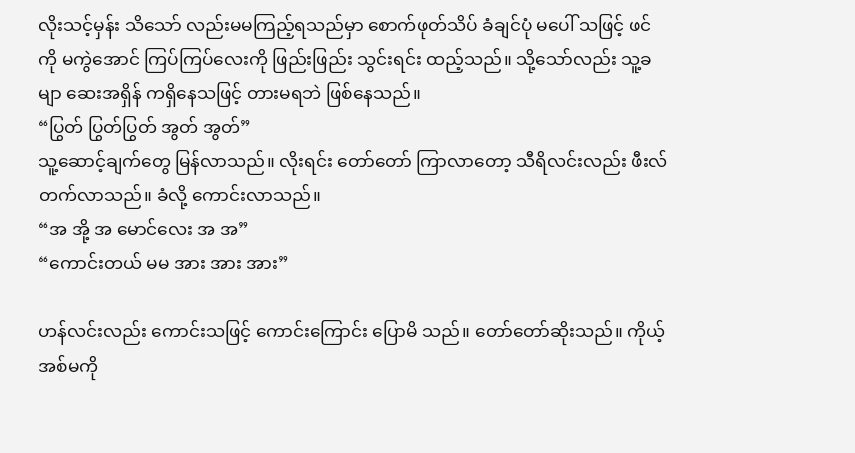လိုးသင့်မှန်း သိသော် လည်းမမကြည့်ရသည်မှာ စောက်ဖုတ်သိပ် ခံချင်ပုံ မပေါ် သဖြင့် ဖင်ကို မကွဲအောင် ကြပ်ကြပ်လေးကို ဖြည်းဖြည်း သွင်းရင်း ထည့်သည်။ သို့သော်လည်း သူ့ခမျာ ဆေးအရှိန် ကရှိနေသဖြင့် တားမရဘဲ ဖြစ်နေသည်။
“ပြွတ် ပြွတ်ပြွတ် အွတ် အွတ်”
သူ့ဆောင့်ချက်တွေ မြန်လာသည်။ လိုးရင်း တော်တော် ကြာလာတော့ သီရိလင်းလည်း ဖီးလ်တက်လာသည်။ ခံလို့ ကောင်းလာသည်။
“အ အို့ အ မောင်လေး အ အ”
“ကောင်းတယ် မမ အား အား အား”

ဟန်လင်းလည်း ကောင်းသဖြင့် ကောင်းကြောင်း ပြောမိ သည်။ တော်တော်ဆိုးသည်။ ကိုယ့်အစ်မကို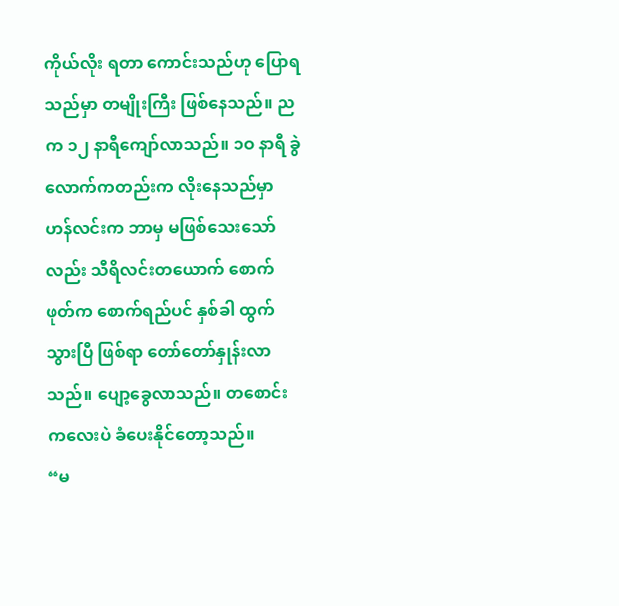ကိုယ်လိုး ရတာ ကောင်းသည်ဟု ပြောရသည်မှာ တမျိုးကြီး ဖြစ်နေသည်။ ညက ၁၂ နာရီကျော်လာသည်။ ၁ဝ နာရီ ခွဲလောက်ကတည်းက လိုးနေသည်မှာ ဟန်လင်းက ဘာမှ မဖြစ်သေးသော်လည်း သီရိလင်းတယောက် စောက် ဖုတ်က စောက်ရည်ပင် နှစ်ခါ ထွက်သွားပြီ ဖြစ်ရာ တော်တော်နှုန်းလာသည်။ ပျော့ခွေလာသည်။ တစောင်း ကလေးပဲ ခံပေးနိုင်တော့သည်။
“မ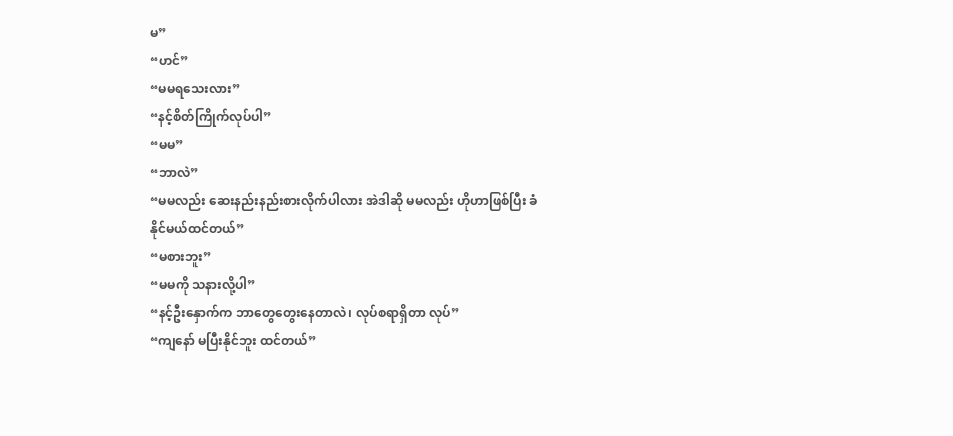မ”
“ဟင်”
“မမရသေးလား”
“နင့်စိတ်ကြိုက်လုပ်ပါ”
“မမ”
“ဘာလဲ”
“မမလည်း ဆေးနည်းနည်းစားလိုက်ပါလား အဲဒါဆို မမလည်း ဟိုဟာဖြစ်ပြီး ခံနိုင်မယ်ထင်တယ်”
“မစားဘူး”
“မမကို သနားလို့ပါ”
“နင့်ဦးနှောက်က ဘာတွေတွေးနေတာလဲ၊ လုပ်စရာရှိတာ လုပ်”
“ကျနော် မပြီးနိုင်ဘူး ထင်တယ်”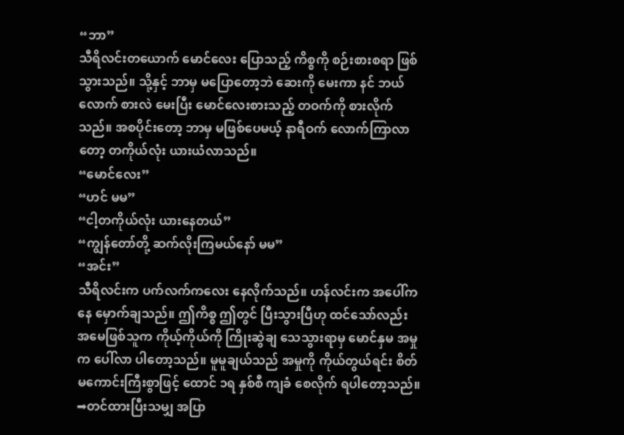“ဘာ”
သီရိလင်းတယောက် မောင်လေး ပြောသည့် ကိစ္စကို စဉ်းစားစရာ ဖြစ်သွားသည်။ သို့နှင့် ဘာမှ မပြောတော့ဘဲ ဆေးကို မေးကာ နင် ဘယ်လောက် စားလဲ မေးပြီး မောင်လေးစားသည့် တဝက်ကို စားလိုက်သည်။ အစပိုင်းတော့ ဘာမှ မဖြစ်ပေမယ့် နာရီဝက် လောက်ကြာလာတော့ တကိုယ်လုံး ယားယံလာသည်။
“မောင်လေး”
“ဟင် မမ”
“ငါ့တကိုယ်လုံး ယားနေတယ်”
“ကျွန်တော်တို့ ဆက်လိုးကြမယ်နော် မမ”
“အင်း”
သီရိလင်းက ပက်လက်ကလေး နေလိုက်သည်။ ဟန်လင်းက အပေါ်ကနေ မှောက်ချသည်။ ဤကိစ္စ ဤတွင် ပြီးသွားပြီဟု ထင်သော်လည်း အမေဖြစ်သူက ကိုယ့်ကိုယ်ကို ကြိုးဆွဲချ သေသွားရာမှ မောင်နှမ အမှုက ပေါ်လာ ပါတော့သည်။ မူမူချယ်သည် အမှုကို ကိုယ်တွယ်ရင်း စိတ်မကောင်းကြီးစွာဖြင့် ထောင် ၁ရ နှစ်စီ ကျခံ စေလိုက် ရပါတော့သည်။
➡တင်ထားပြီးသမျှ အပြာ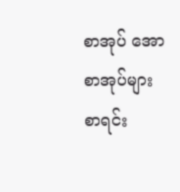စာအုပ် အောစာအုပ်များ စာရင်း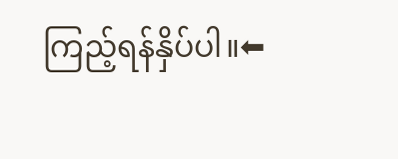ကြည့်ရန်နှိပ်ပါ။⬅